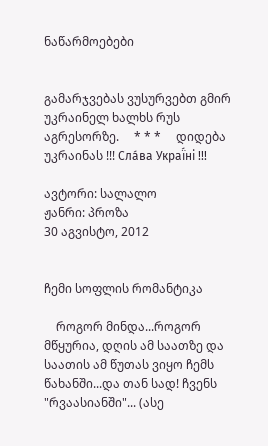ნაწარმოებები


გამარჯვებას ვუსურვებთ გმირ უკრაინელ ხალხს რუს აგრესორზე.     * * *     დიდება უკრაინას !!! Сла́ва Украї́ні !!!

ავტორი: სალალო
ჟანრი: პროზა
30 აგვისტო, 2012


ჩემი სოფლის რომანტიკა

    როგორ მინდა...როგორ მწყურია, დღის ამ საათზე და საათის ამ წუთას ვიყო ჩემს წახანში...და თან სად! ჩვენს "რვაასიანში"... (ასე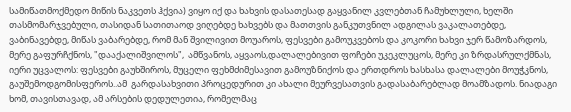სამიწათმოქმედო მიწის ნაკვეთს ჰქვია) ვიყო იქ და ხახვის დასათესად გაყვანილ კვლებთან ჩამუხლული, ხელში თასმომარჯვებული, თასიდან სათითაოდ ვიღებდე ხახვებს და მათთვის განკუთვნილ ადგილას ვაკალათებდე, ვაბინავებდე, მიწას ვაბარებდე, რომ მან შვილივით მოუაროს, ფესვები გამოუკვებოს და კოკორი ხახვი ჯერ წამოზარდოს, მერე გაფურჩქნოს, "დააქალიშვილოს",  ამწვანოს, აყვაოს,დალალებივით ფოჩები უკეკლუცოს, მერე კი ზრდასრულქმნას, იერი უცვალოს: ფესვები გაუხშიროს, მუცელი ფეხმძიმესავით გამოუზნიქოს და ერთდროს ხასხასა დალალები მოუჭკნოს, გაუშემოდგომისფეროს..ამ  გარდასახვითი პროცედურით კი ახალი მეურვესათვის გადასაბარებლად მოამზადოს. ნიადაგი ხომ, თავისთავად, ამ არსების დედულეთია, რომელმაც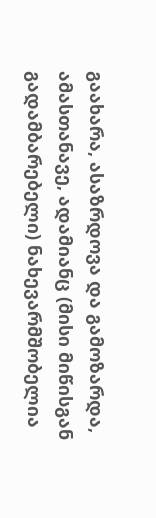გაახარა, ასაზრდოვა და გამოზარდა, ამასთანავე, ადამიანც (მისი მიწისგან გადამბარებელი) ნახევარმშობელია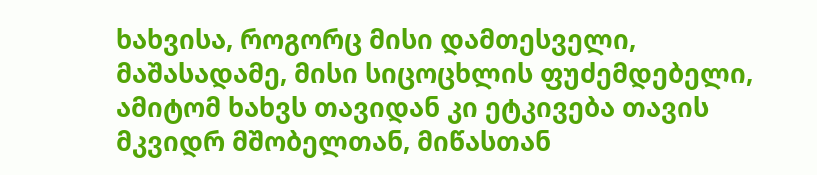ხახვისა, როგორც მისი დამთესველი, მაშასადამე, მისი სიცოცხლის ფუძემდებელი, ამიტომ ხახვს თავიდან კი ეტკივება თავის მკვიდრ მშობელთან, მიწასთან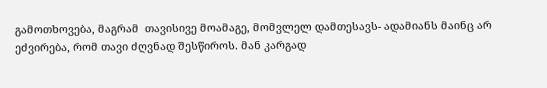გამოთხოვება, მაგრამ  თავისივე მოამაგე, მომვლელ დამთესავს- ადამიანს მაინც არ ეძვირება, რომ თავი ძღვნად შესწიროს. მან კარგად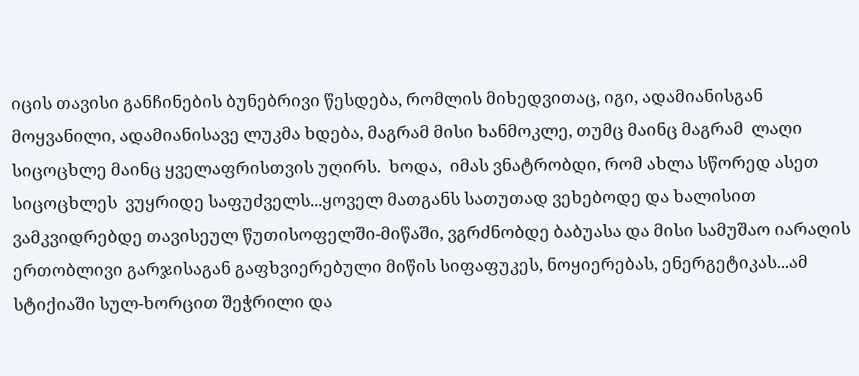იცის თავისი განჩინების ბუნებრივი წესდება, რომლის მიხედვითაც, იგი, ადამიანისგან მოყვანილი, ადამიანისავე ლუკმა ხდება, მაგრამ მისი ხანმოკლე, თუმც მაინც მაგრამ  ლაღი სიცოცხლე მაინც ყველაფრისთვის უღირს.  ხოდა,  იმას ვნატრობდი, რომ ახლა სწორედ ასეთ სიცოცხლეს  ვუყრიდე საფუძველს...ყოველ მათგანს სათუთად ვეხებოდე და ხალისით ვამკვიდრებდე თავისეულ წუთისოფელში-მიწაში, ვგრძნობდე ბაბუასა და მისი სამუშაო იარაღის ერთობლივი გარჯისაგან გაფხვიერებული მიწის სიფაფუკეს, ნოყიერებას, ენერგეტიკას...ამ სტიქიაში სულ-ხორცით შეჭრილი და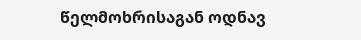წელმოხრისაგან ოდნავ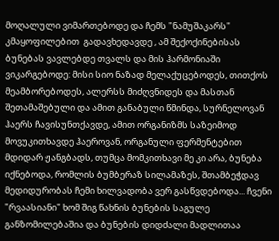მოღალული ვიმართებოდე და ჩემს "ნამუშაკარს" კმაყოფილებით  გადავხედავდე , ამ შექოქინებისას ბუნებას ვავლებდე თვალს და მის ჰარმონიაში ვიკარგებოდე: მისი სიო ნაზად მელაქუცებოდეს, თითქოს მეამბორებოდეს, ალერსს მიძღვნიდეს და მასთან შეთამაშებული და ამით განაბული წმინდა, სურნელოვან ჰაერს ჩავისუნთქავდე, ამით ორგანიზმს საზეიმოდ მოვუკითხავდე ჰაეროვან, ორგანული ფერმენტებით მდიდარ ჟანგბადს, თუმცა მომკითხავი მე კი არა, ბუნება იქნებოდა, რომლის ბუმბერაზ სილამაზეს, შთამბეჭდავ მედიდურობას ჩემი ხილვადობა ვერ გასწვდებოდა... ჩვენი "რვაასიანი" ხომ შიგ წახნის ბუნების საგულე განზომილებაშია და ბუნების დიდძალი მადლითაა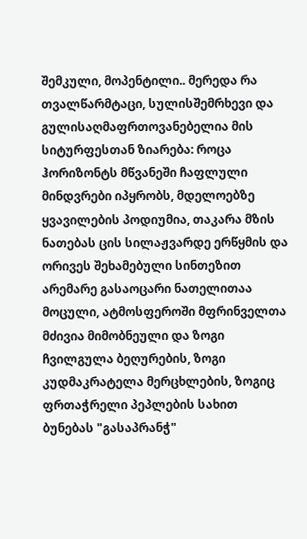შემკული, მოპენტილი.. მერედა რა თვალწარმტაცი, სულისშემრხევი და გულისაღმაფრთოვანებელია მის სიტურფესთან ზიარება: როცა ჰორიზონტს მწვანეში ჩაფლული მინდვრები იპყრობს, მდელოებზე ყვავილების პოდიუმია, თაკარა მზის ნათებას ცის სილაჟვარდე ერწყმის და ორივეს შეხამებული სინთეზით არემარე გასაოცარი ნათელითაა მოცული, ატმოსფეროში მფრინველთა მძივია მიმობნეული და ზოგი ჩვილგულა ბეღურების, ზოგი კუდმაკრატელა მერცხლების, ზოგიც ფრთაჭრელი პეპლების სახით ბუნებას "გასაპრანჭ"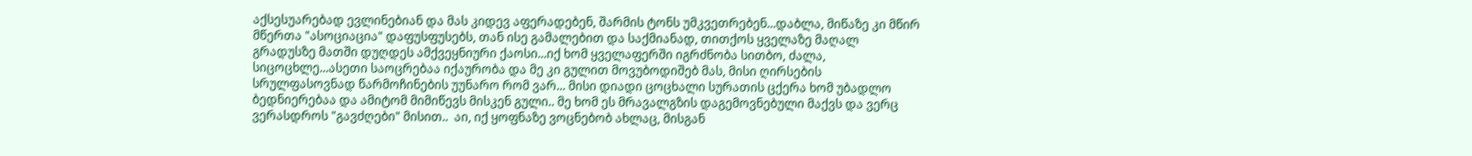აქსესუარებად ევლინებიან და მას კიდევ აფერადებენ, შარმის ტონს უმკვეთრებენ...დაბლა, მიწაზე კი მწირ მწერთა "ასოციაცია" დაფუსფუსებს, თან ისე გამალებით და საქმიანად, თითქოს ყველაზე მაღალ გრადუსზე მათში დუღდეს ამქვეყნიური ქაოსი...იქ ხომ ყველაფერში იგრძნობა სითბო, ძალა, სიცოცხლე...ასეთი საოცრებაა იქაურობა და მე კი გულით მოვუბოდიშებ მას, მისი ღირსების სრულფასოვნად წარმოჩინების უუნარო რომ ვარ... მისი დიადი ცოცხალი სურათის ცქერა ხომ უბადლო ბედნიერებაა და ამიტომ მიმიწევს მისკენ გული.. მე ხომ ეს მრავალგზის დაგემოვნებული მაქვს და ვერც ვერასდროს "გავძღები" მისით..  აი, იქ ყოფნაზე ვოცნებობ ახლაც, მისგან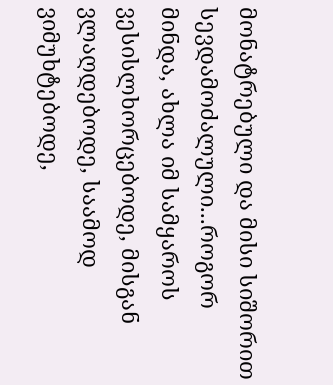მონატრებული და მისი სიშორით სევდამოძალული...როგორ მინდა, ახლა იმ სამყაროს ვესისლხორცებოდე, მისგან ვლაღდებოდე, საამოდ ვიმუხტებოდე,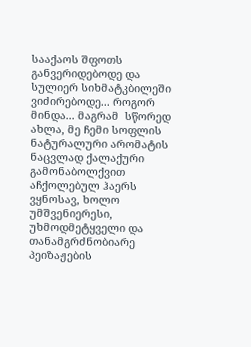სააქაოს შფოთს განვერიდებოდე და სულიერ სიხმატკბილეში ვიძირებოდე... როგორ მინდა... მაგრამ  სწორედ ახლა, მე ჩემი სოფლის ნატურალური არომატის ნაცვლად ქალაქური გამონაბოლქვით აჩქოლებულ ჰაერს ვყნოსავ, ხოლო უმშვენიერესი, უხმოდმეტყველი და თანამგრძნობიარე პეიზაჟების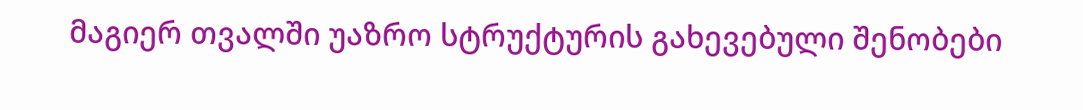მაგიერ თვალში უაზრო სტრუქტურის გახევებული შენობები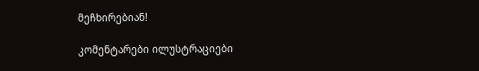მეჩხირებიან!

კომენტარები ილუსტრაციები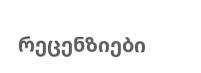რეცენზიები